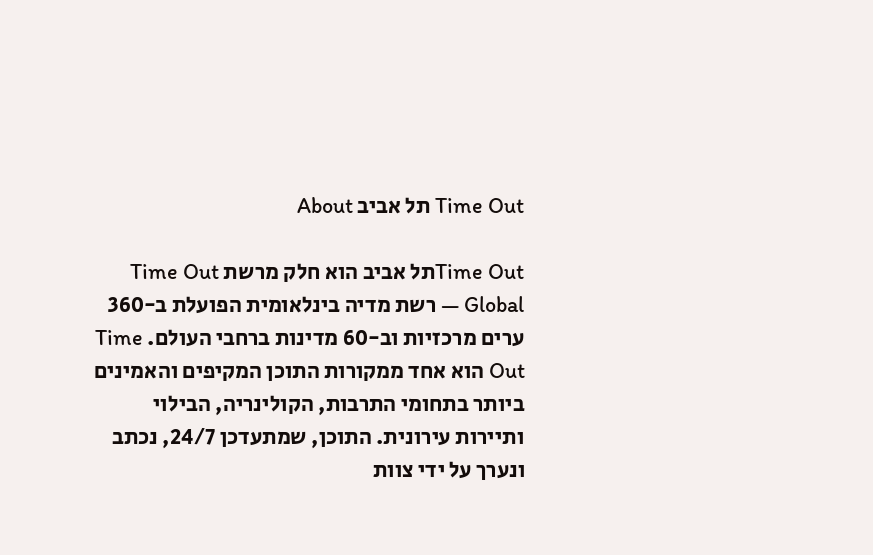Time Out תל אביב About

Time Outתל אביב הוא חלק מרשת Time Out Global — רשת מדיה בינלאומית הפועלת ב-360 ערים מרכזיות וב-60 מדינות ברחבי העולם. Time Out הוא אחד ממקורות התוכן המקיפים והאמינים ביותר בתחומי התרבות, הקולינריה, הבילוי ותיירות עירונית. התוכן, שמתעדכן 24/7, נכתב ונערך על ידי צוות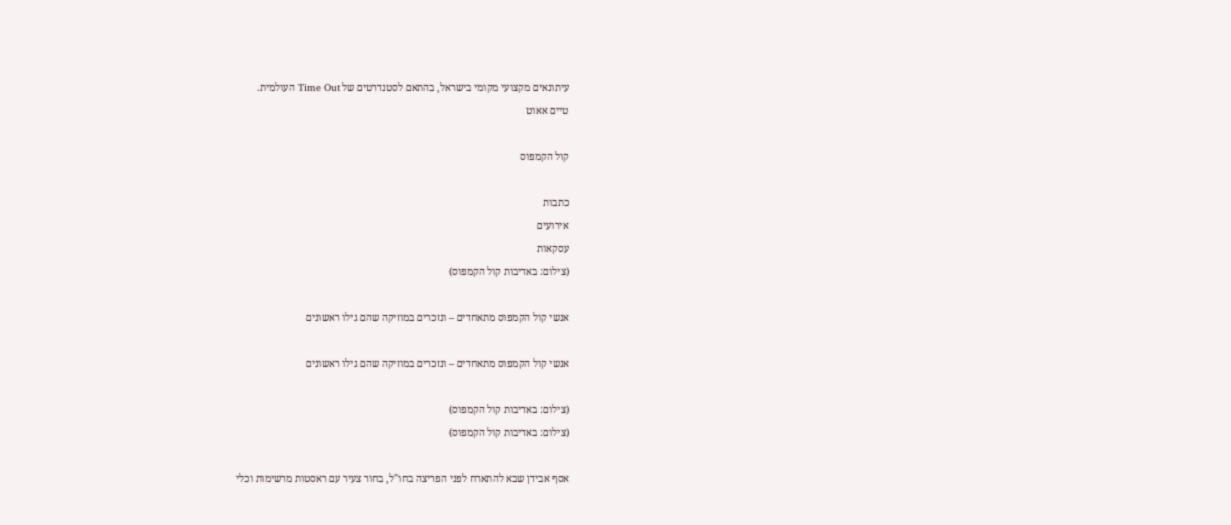עיתונאים מקצועי מקומי בישראל, בהתאם לסטנדרטים של Time Out העולמית.
טיים אאוט

קול הקמפוס

כתבות
אירועים
עסקאות
(צילום: באדיבות קול הקמפוס)

אנשי קול הקמפוס מתאחדים – ונזכרים במוזיקה שהם גילו ראשונים

אנשי קול הקמפוס מתאחדים – ונזכרים במוזיקה שהם גילו ראשונים

(צילום: באדיבות קול הקמפוס)
(צילום: באדיבות קול הקמפוס)

אסף אבידן שבא להתארח לפני הפריצה בחו"ל, בחור צעיר עם ראסטות מרשימות וכלי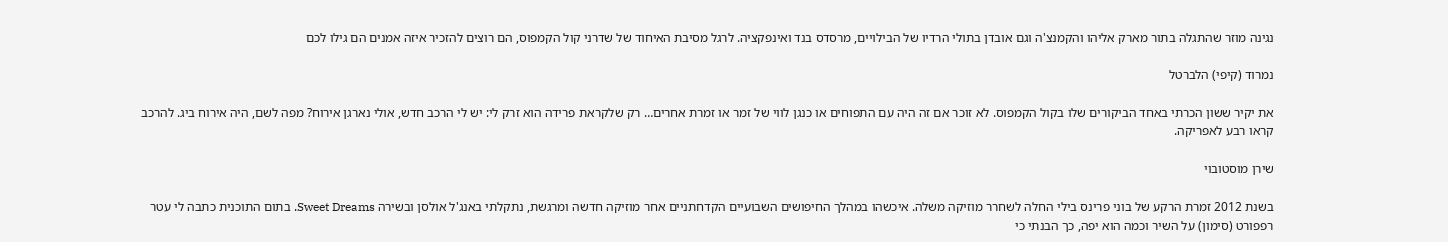נגינה מוזר שהתגלה בתור מארק אליהו והקמנצ'ה וגם אובדן בתולי הרדיו של הבילויים, מרסדס בנד ואינפקציה. לרגל מסיבת האיחוד של שדרני קול הקמפוס, הם רוצים להזכיר איזה אמנים הם גילו לכם

נמרוד (קיפי) הלברטל

את יקיר ששון הכרתי באחד הביקורים שלו בקול הקמפוס. לא זוכר אם זה היה עם התפוחים או כנגן לווי של זמר או זמרת אחרים… רק שלקראת פרידה הוא זרק לי: יש לי הרכב חדש, אולי נארגן אירוח? מפה לשם, היה אירוח ביג. להרכב קראו רבע לאפריקה.

שירן מוסטובוי

בשנת 2012 זמרת הרקע של בוני פרינס בילי החלה לשחרר מוזיקה משלה. איכשהו במהלך החיפושים השבועיים הקדחתניים אחר מוזיקה חדשה ומרגשת, נתקלתי באנג'ל אולסן ובשירה Sweet Dreams. בתום התוכנית כתבה לי עטר רפפורט (סימון) על השיר וכמה הוא יפה, כך הבנתי כי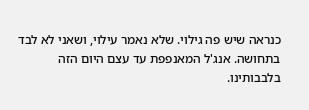כנראה שיש פה גילוי. שלא נאמר עילוי, ושאני לא לבד בתחושה. אנג'ל המאנפפת עד עצם היום הזה בלבבותינו.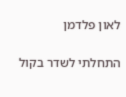לאון פלדמן

התחלתי לשדר בקול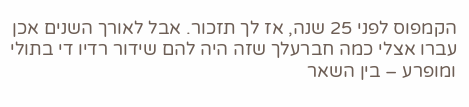הקמפוס לפני 25 שנה, אז לך תזכור. אבל לאורך השנים אכן עברו אצלי כמה חברעלך שזה היה להם שידור רדיו די בתולי ומופרע – בין השאר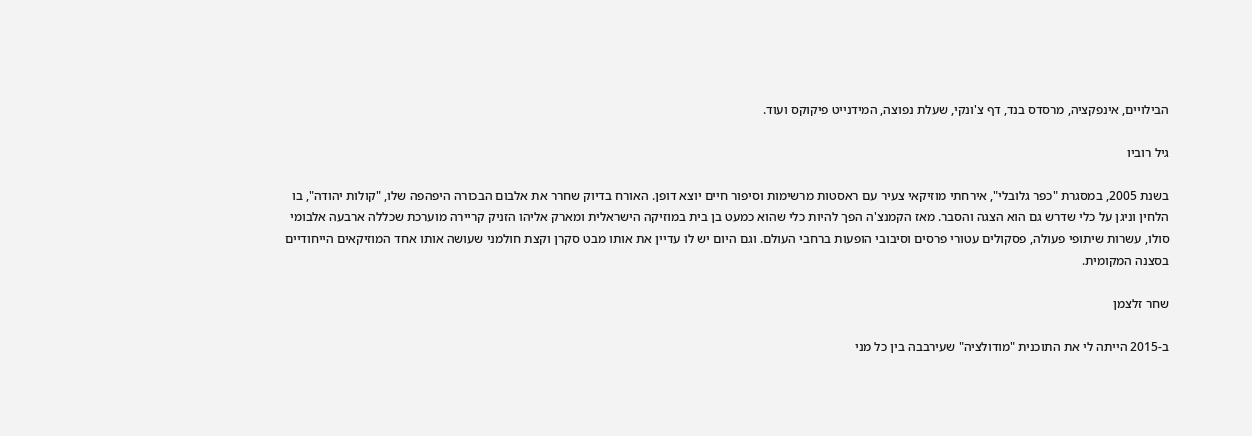הבילויים, אינפקציה, מרסדס בנד, דף צ'ונקי, שעלת נפוצה, המידנייט פיקוקס ועוד.

גיל רוביו

בשנת 2005, במסגרת "כפר גלובלי", אירחתי מוזיקאי צעיר עם ראסטות מרשימות וסיפור חיים יוצא דופן. האורח בדיוק שחרר את אלבום הבכורה היפהפה שלו, "קולות יהודה", בו הלחין וניגן על כלי שדרש גם הוא הצגה והסבר. מאז הקמנצ'ה הפך להיות כלי שהוא כמעט בן בית במוזיקה הישראלית ומארק אליהו הזניק קריירה מוערכת שכללה ארבעה אלבומי סולו, עשרות שיתופי פעולה, פסקולים עטורי פרסים וסיבובי הופעות ברחבי העולם. וגם היום יש לו עדיין את אותו מבט סקרן וקצת חולמני שעושה אותו אחד המוזיקאים הייחודיים בסצנה המקומית.

שחר זלצמן

ב-2015 הייתה לי את התוכנית "מודולציה" שעירבבה בין כל מני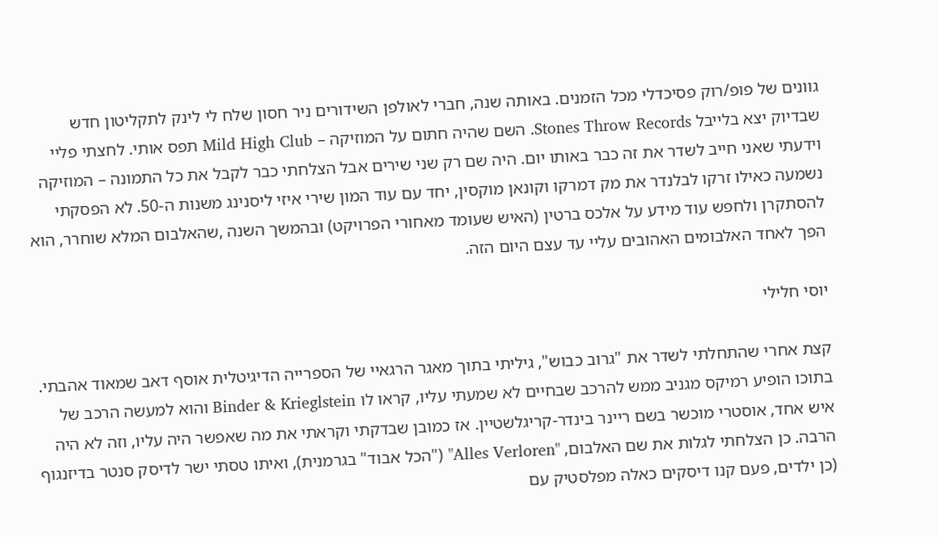גוונים של פופ/רוק פסיכדלי מכל הזמנים. באותה שנה, חברי לאולפן השידורים ניר חסון שלח לי לינק לתקליטון חדש שבדיוק יצא בלייבל Stones Throw Records. השם שהיה חתום על המוזיקה – Mild High Club תפס אותי. לחצתי פליי וידעתי שאני חייב לשדר את זה כבר באותו יום. היה שם רק שני שירים אבל הצלחתי כבר לקבל את כל התמונה – המוזיקה נשמעה כאילו זרקו לבלנדר את מק דמרקו וקונאן מוקסין, יחד עם עוד המון שירי איזי ליסנינג משנות ה-50. לא הפסקתי להסתקרן ולחפש עוד מידע על אלכס ברטין (האיש שעומד מאחורי הפרויקט) ובהמשך השנה ,שהאלבום המלא שוחרר, הוא הפך לאחד האלבומים האהובים עליי עד עצם היום הזה.

יוסי חלילי

קצת אחרי שהתחלתי לשדר את "גרוב כבוש", גיליתי בתוך מאגר הרגאיי של הספרייה הדיגיטלית אוסף דאב שמאוד אהבתי. בתוכו הופיע רמיקס מגניב ממש להרכב שבחיים לא שמעתי עליו, קראו לו Binder & Krieglstein והוא למעשה הרכב של איש אחד, אוסטרי מוכשר בשם ריינר בינדר-קריגלשטיין. אז כמובן שבדקתי וקראתי את מה שאפשר היה עליו, וזה לא היה הרבה. כן הצלחתי לגלות את שם האלבום, "Alles Verloren" ("הכל אבוד" בגרמנית), ואיתו טסתי ישר לדיסק סנטר בדיזנגוף (כן ילדים, פעם קנו דיסקים כאלה מפלסטיק עם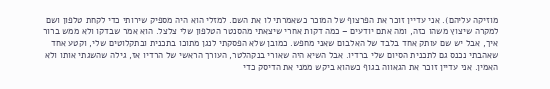מוזיקה עליהם). אני עדיין זוכר את הפרצוף של המוכר כשאמרתי לו את השם. למזלי הוא היה מספיק שירותי כדי לקחת טלפון ושם למקרה שיצוץ משהו כזה, ומה אתם יודעים – כמה דקות אחרי שיצאתי מהסנטר הטלפון שלי צלצל. הוא אמר שבדקו ולא ממש ברור איך, אבל יש שם עותק אחד בלבד של האלבום שאני מחפש. כמובן שלא הפסקתי לנגן מתוכו בתכנית ובתקלוטים שלי, וקטע אחד שאהבתי נכנס גם לתכנית הסיום שלי ברדיו. אבל השיא היה שאורי בנקהלטר, העורך הראשי של הרדיו אז, גילה שהשגתי אותו ולא האמין. אני עדיין זוכר את הגאווה בגוף כשהוא ביקש ממני את הדיסק כדי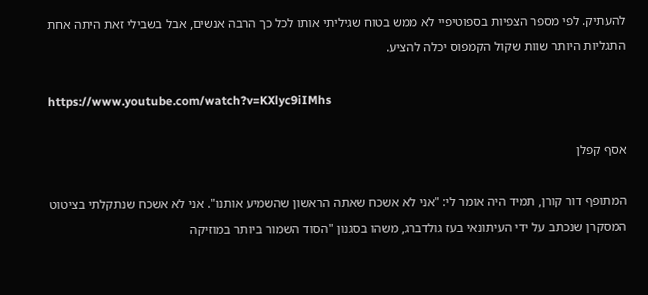להעתיק. לפי מספר הצפיות בספוטיפיי לא ממש בטוח שגיליתי אותו לכל כך הרבה אנשים, אבל בשבילי זאת היתה אחת התגליות היותר שוות שקול הקמפוס יכלה להציע.

https://www.youtube.com/watch?v=KXlyc9iIMhs

אסף קפלן

המתופף דור קורן, תמיד היה אומר לי: "אני לא אשכח שאתה הראשון שהשמיע אותנו". אני לא אשכח שנתקלתי בציטוט המסקרן שנכתב על ידי העיתונאי בעז גולדברג, משהו בסגנון "הסוד השמור ביותר במוזיקה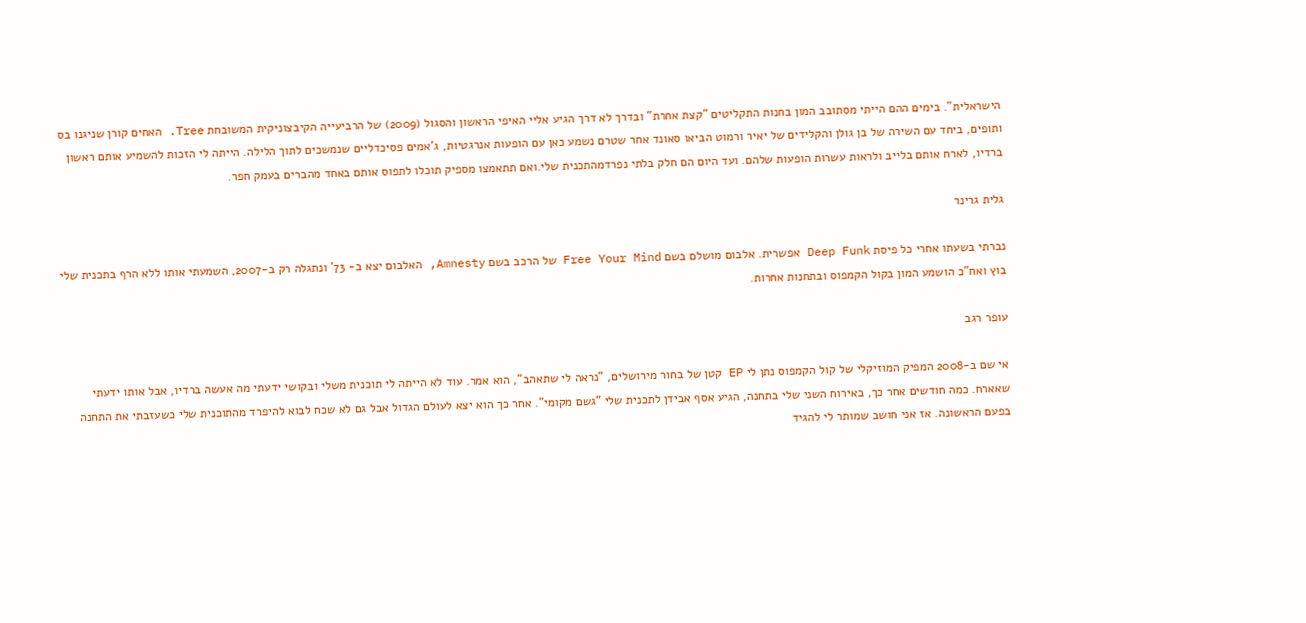הישראלית". בימים ההם הייתי מסתובב המון בחנות התקליטים "קצת אחרת" ובדרך לא דרך הגיע אליי האיפי הראשון והסגול (2009) של הרביעייה הקיבצוניקית המשובחת Tree. האחים קורן שניגנו בס ותופים, ביחד עם השירה של בן גולן והקלידים של יאיר ורמוט הביאו סאונד אחר שטרם נשמע כאן עם הופעות אנרגטיות, ג'אמים פסיכדליים שנמשכים לתוך הלילה. הייתה לי הזכות להשמיע אותם ראשון ברדיו, לארח אותם בלייב ולראות עשרות הופעות שלהם. ועד היום הם חלק בלתי נפרדמהתכנית שלי.ואם תתאמצו מספיק תוכלו לתפוס אותם באחד מהברים בעמק חפר.

גלית גרינר

נברתי בשעתו אחרי כל פיסת Deep Funk אפשרית. אלבום מושלם בשם Free Your Mind של הרכב בשם Amnesty, האלבום יצא ב- 73' ונתגלה רק ב-2007, השמעתי אותו ללא הרף בתכנית שלי בוץ ואח"כ הושמע המון בקול הקמפוס ובתחנות אחרות.

עופר רגב

אי שם ב-2008 המפיק המוזיקלי של קול הקמפוס נתן לי EP קטן של בחור מירושלים, "נראה לי שתאהב", הוא אמר. עוד לא הייתה לי תוכנית משלי ובקושי ידעתי מה אעשה ברדיו, אבל אותו ידעתי שאארח. כמה חודשים אחר כך, באירוח השני שלי בתחנה, הגיע אסף אבידן לתכנית שלי "גשם מקומי". אחר כך הוא יצא לעולם הגדול אבל גם לא שכח לבוא להיפרד מהתוכנית שלי כשעזבתי את התחנה בפעם הראשונה. אז אני חושב שמותר לי להגיד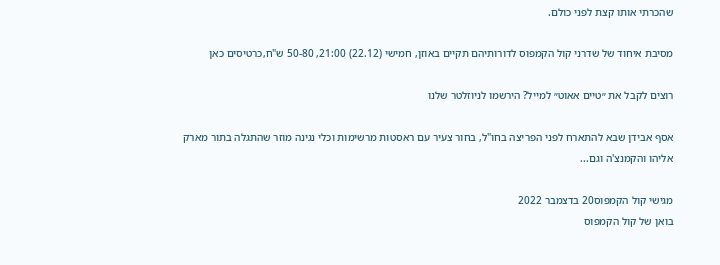שהכרתי אותו קצת לפני כולם.

מסיבת איחוד של שדרני קול הקמפוס לדורותיהם תקיים באוזן, חמישי (22.12) 21:00, 50-80 ש"ח,כרטיסים כאן

רוצים לקבל את ״טיים אאוט״ למייל? הירשמו לניוזלטר שלנו

אסף אבידן שבא להתארח לפני הפריצה בחו"ל, בחור צעיר עם ראסטות מרשימות וכלי נגינה מוזר שהתגלה בתור מארק אליהו והקמנצ'ה וגם...

מגישי קול הקמפוס20 בדצמבר 2022
בואן של קול הקמפוס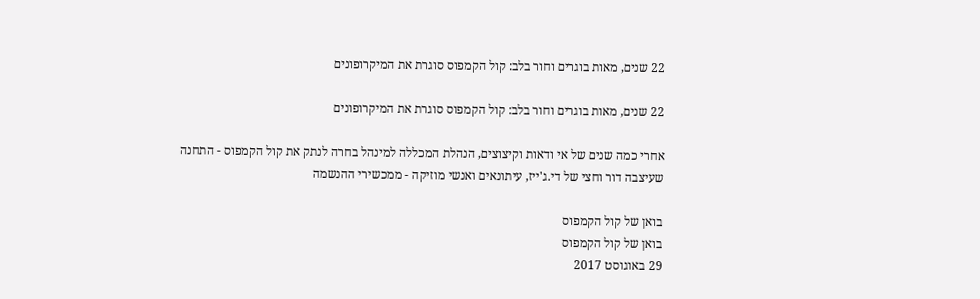22 שנים, מאות בוגרים וחור בלב: קול הקמפוס סוגרת את המיקרופונים

22 שנים, מאות בוגרים וחור בלב: קול הקמפוס סוגרת את המיקרופונים

אחרי כמה שנים של אי ודאות וקיצוצים, הנהלת המכללה למינהל בחרה לנתק את קול הקמפוס - התחנה שעיצבה דור וחצי של די.ג'ייז, עיתונאים ואנשי מוזיקה - ממכשירי ההנשמה

בואן של קול הקמפוס
בואן של קול הקמפוס
29 באוגוסט 2017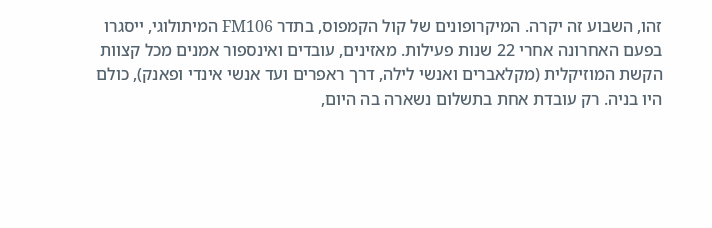זהו, השבוע זה יקרה. המיקרופונים של קול הקמפוס, בתדר FM106 המיתולוגי, ייסגרו בפעם האחרונה אחרי 22 שנות פעילות. מאזינים, עובדים ואינספור אמנים מכל קצוות הקשת המוזיקלית (מקלאברים ואנשי לילה, דרך ראפרים ועד אנשי אינדי ופאנק), כולם היו בניה. רק עובדת אחת בתשלום נשארה בה היום,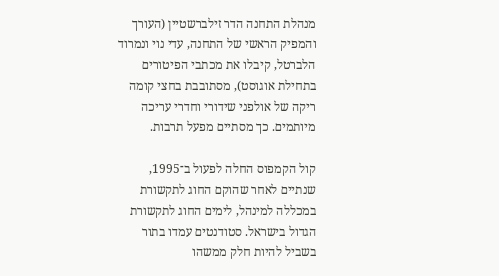מנהלת התחנה הדר זילברשטיין (העורך והמפיק הראשי של התחנה, עדי נוי ונמרוד הלברטל, קיבלו את מכתבי הפיטורים בתחילת אוגוסט), מסתובבת בחצי קומה ריקה של אולפני שידורי וחדרי עריכה מיותמים. כך מסתיים מפעל תרבות.

קול הקמפוס החלה לפעול ב־1995, שנתיים לאחר שהוקם החוג לתקשורת במכללה למינהל, לימים החוג לתקשורת הגדול בישראל. סטודנטים עמדו בתור בשביל להיות חלק ממשהו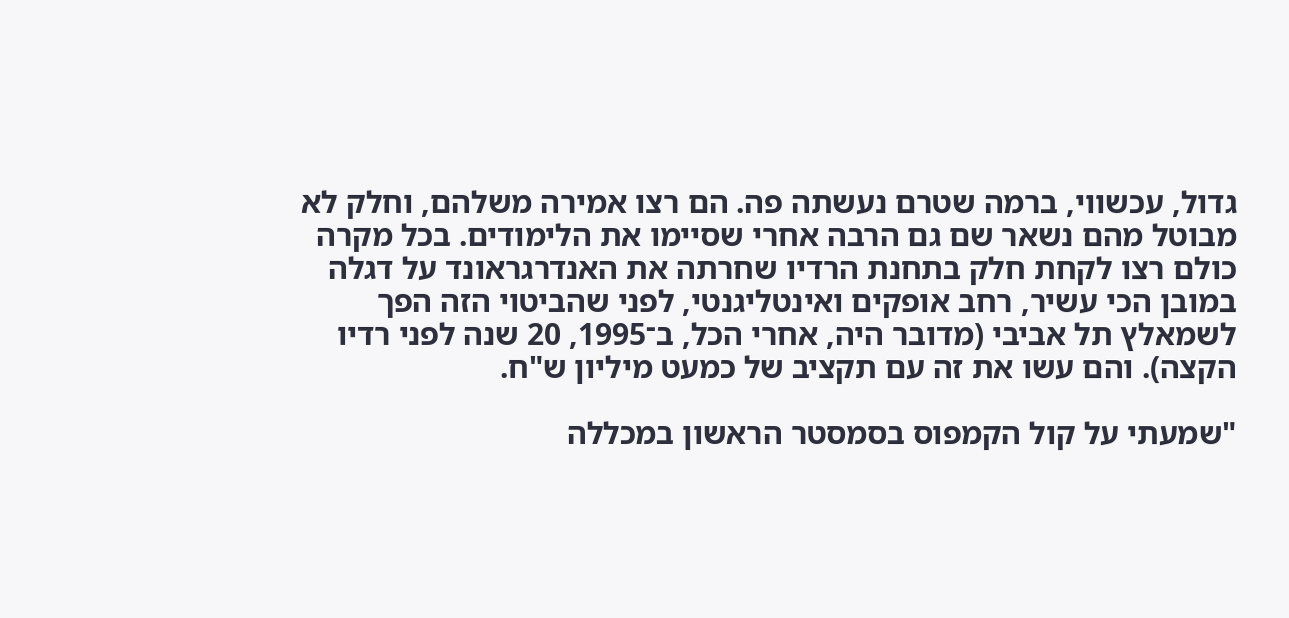גדול, עכשווי, ברמה שטרם נעשתה פה. הם רצו אמירה משלהם, וחלק לא מבוטל מהם נשאר שם גם הרבה אחרי שסיימו את הלימודים. בכל מקרה כולם רצו לקחת חלק בתחנת הרדיו שחרתה את האנדרגראונד על דגלה במובן הכי עשיר, רחב אופקים ואינטליגנטי, לפני שהביטוי הזה הפך לשמאלץ תל אביבי (מדובר היה, אחרי הכל, ב־1995, 20 שנה לפני רדיו הקצה). והם עשו את זה עם תקציב של כמעט מיליון ש"ח.

"שמעתי על קול הקמפוס בסמסטר הראשון במכללה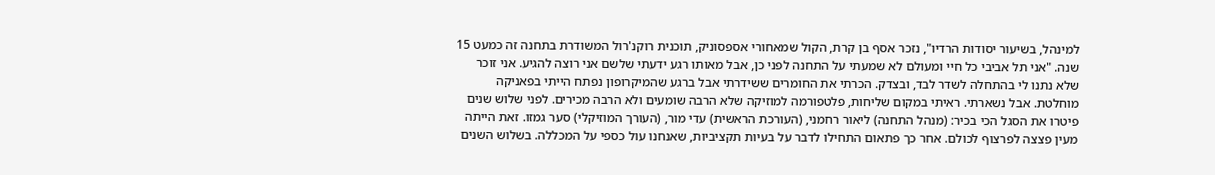למינהל, בשיעור יסודות הרדיו", נזכר אסף בן קרת, הקול שמאחורי אספסוניק, תוכנית רוקנ'רול המשודרת בתחנה זה כמעט 15 שנה. "אני תל אביבי כל חיי ומעולם לא שמעתי על התחנה לפני כן, אבל מאותו רגע ידעתי שלשם אני רוצה להגיע. אני זוכר שלא נתנו לי בהתחלה לשדר לבד, ובצדק. הכרתי את החומרים ששידרתי אבל ברגע שהמיקרופון נפתח הייתי בפאניקה מוחלטת. אבל נשארתי. ראיתי במקום שליחות, פלטפורמה למוזיקה שלא הרבה שומעים ולא הרבה מכירים. לפני שלוש שנים פיטרו את הסגל הכי בכיר: (מנהל התחנה) ליאור רחמני, (העורכת הראשית) עדי מור, (העורך המוזיקלי) סער גמזו. זאת הייתה מעין פצצה לפרצוף לכולם. אחר כך פתאום התחילו לדבר על בעיות תקציביות, שאנחנו עול כספי על המכללה. בשלוש השנים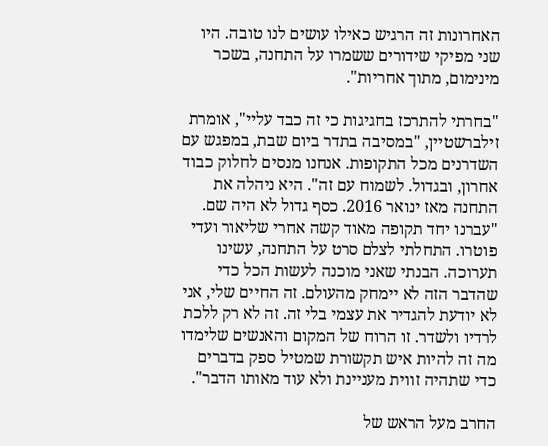האחרונות זה הרגיש כאילו עושים לנו טובה. היו שני מפיקי שידורים ששמרו על התחנה, בשכר מינימום, מתוך אחריות".

"בחרתי להתרכז בחגיגות כי זה כבד עליי", אומרת זילברשטיין, "במסיבה בתדר ביום שבת, במפגש עם השדרנים מכל התקופות. אנחנו מנסים לחלוק כבוד אחרון, ובגדול. לשמוח עם זה". היא ניהלה את התחנה מאז ינואר 2016. כסף גדול לא היה שם. "עברנו יחד תקופה מאוד קשה אחרי שליאור ועדי פוטרו. התחלתי לצלם סרט על התחנה, עשינו תערוכה. הבנתי שאני מוכנה לעשות הכל כדי שהדבר הזה לא יימחק מהעולם. זה החיים שלי, אני לא יודעת להגדיר את עצמי בלי זה. זה לא רק ללכת לרדיו ולשדר. זו הרוח של המקום והאנשים שלימדו מה זה להיות איש תקשורת שמטיל ספק בדברים כדי שתהיה זווית מעניינת ולא עוד מאותו הדבר".

החרב מעל הראש של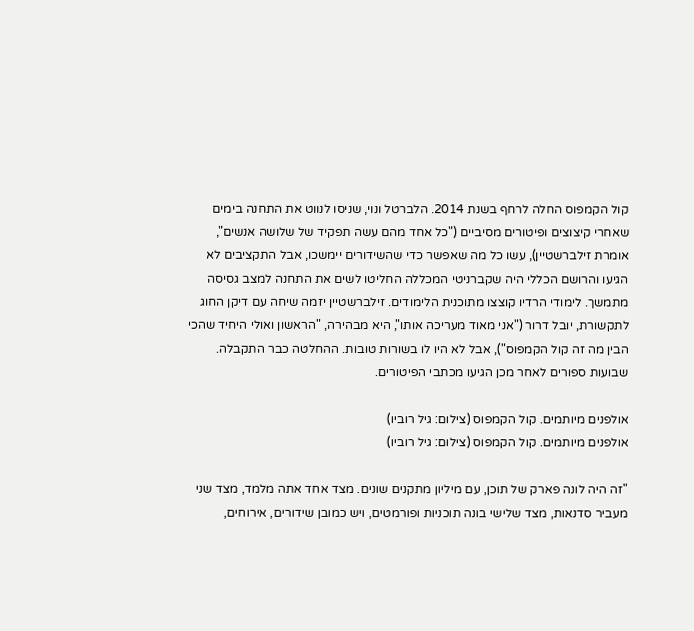קול הקמפוס החלה לרחף בשנת 2014. הלברטל ונוי, שניסו לנווט את התחנה בימים שאחרי קיצוצים ופיטורים מסיביים ("כל אחד מהם עשה תפקיד של שלושה אנשים", אומרת זילברשטיין), עשו כל מה שאפשר כדי שהשידורים יימשכו, אבל התקציבים לא הגיעו והרושם הכללי היה שקברניטי המכללה החליטו לשים את התחנה למצב גסיסה מתמשך. לימודי הרדיו קוצצו מתוכנית הלימודים. זילברשטיין יזמה שיחה עם דיקן החוג לתקשורת, יובל דרור ("אני מאוד מעריכה אותו", היא מבהירה, "הראשון ואולי היחיד שהכי הבין מה זה קול הקמפוס"), אבל לא היו לו בשורות טובות. ההחלטה כבר התקבלה. שבועות ספורים לאחר מכן הגיעו מכתבי הפיטורים.

אולפנים מיותמים. קול הקמפוס (צילום: גיל רוביו)
אולפנים מיותמים. קול הקמפוס (צילום: גיל רוביו)

"זה היה לונה פארק של תוכן, עם מיליון מתקנים שונים. מצד אחד אתה מלמד, מצד שני מעביר סדנאות, מצד שלישי בונה תוכניות ופורמטים, ויש כמובן שידורים, אירוחים,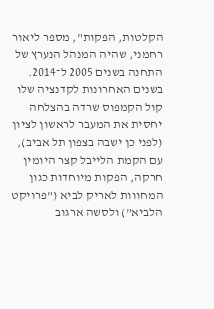הקלטות, הפקות", מספר ליאור רחמני, שהיה המנהל הנערץ של התחנה בשנים 2005 ל־2014. בשנים האחרונות לקדנציה שלו קול הקמפוס שרדה בהצלחה יחסית את המעבר לראשון לציון (לפני כן ישבה בצפון תל אביב), עם הקמת הלייבל קצר היומין חרקה, הפקות מיוחדות כגון המחווות לאריק לביא ("פרויקט הלביא") ולסשה ארגוב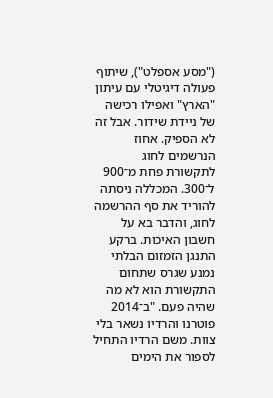("מסע אספלט"), שיתוף פעולה דיגיטלי עם עיתון "הארץ" ואפילו רכישה של ניידת שידור. אבל זה לא הספיק. אחוז הנרשמים לחוג לתקשורת פחת מ־900 ל־300. המכללה ניסתה להוריד את סף ההרשמה לחוג, והדבר בא על חשבון האיכות. ברקע התנגן הזמזום הבלתי נמנע שגרס שתחום התקשורת הוא לא מה שהיה פעם. "ב־2014 פוטרנו והרדיו נשאר בלי צוות. משם הרדיו התחיל לספור את הימים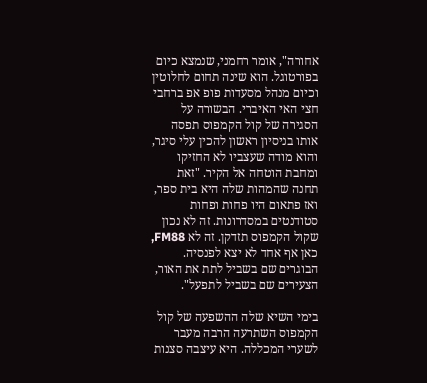אחורה", אומר רחמני, שנמצא כיום בפורטוגל. הוא שינה תחום לחלוטין וכיום מנהל מסעדות פופ אפ ברחבי חצי האי האיברי. הבשורה על הסגירה של קול הקמפוס תפסה אותו בניסיון ראשון להכין עלי סיגר, והוא מודה שעצביו לא החזיקו ומחבת הוטחה אל הקיר. "זאת תחנה שהמהות שלה היא בית ספר, ואז פתאום היו פחות ופחות סטודנטים במסדרונות. זה לא נכון שקול הקמפוס תזדקן. זה לא FM88, כאן אף אחד לא יצא לפנסיה. הבוגרים שם בשביל לתת את האור, הצעירים שם בשביל לתפעל".

בימי השיא שלה ההשפעה של קול הקמפוס השתרעה הרבה מעבר לשערי המכללה. היא עיצבה סצנות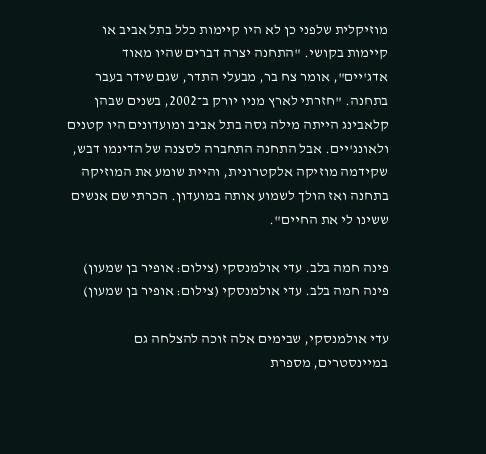מוזיקלית שלפני כן לא היו קיימות כלל בתל אביב או קיימות בקושי. "התחנה יצרה דברים שהיו מאוד אדג'יים", אומר צח בר, מבעלי התדר, שגם שידר בעבר בתחנה. "חזרתי לארץ מניו יורק ב־2002, בשנים שבהן קלאבינג הייתה מילה גסה בתל אביב ומועדונים היו קטנים ולאונג'יים. אבל התחנה התחברה לסצנה של הדינמו דבש, שקידמה מוזיקה אלקטרונית, והיית שומע את המוזיקה בתחנה ואז הולך לשמוע אותה במועדון. הכרתי שם אנשים ששינו לי את החיים".

פינה חמה בלב. עדי אולמנסקי (צילום: אופיר בן שמעון)
פינה חמה בלב. עדי אולמנסקי (צילום: אופיר בן שמעון)

עדי אולמנסקי, שבימים אלה זוכה להצלחה גם במיינסטרים, מספרת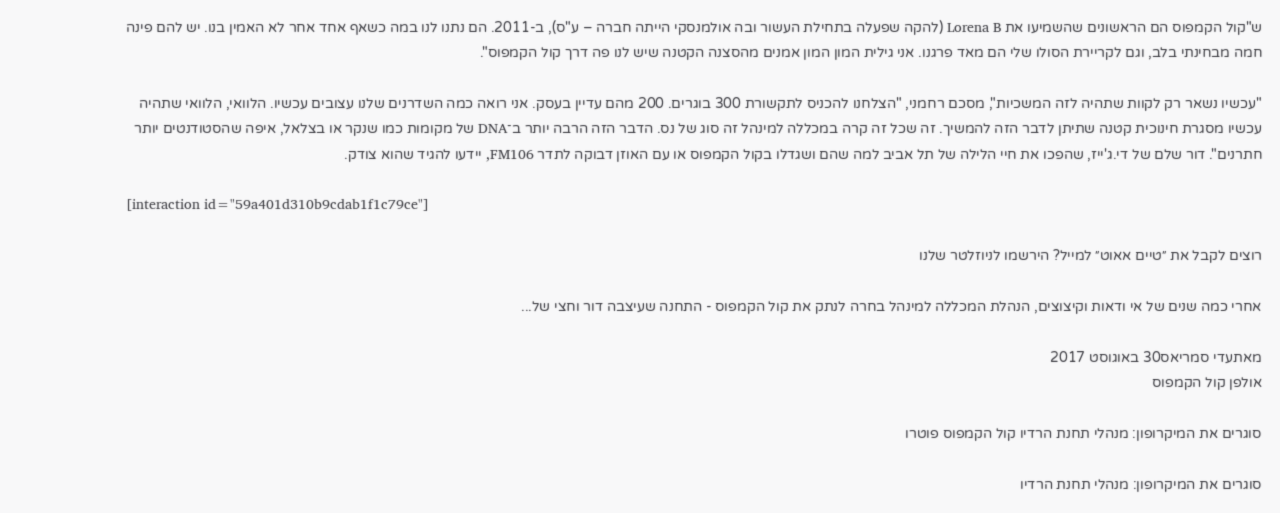ש"קול הקמפוס הם הראשונים שהשמיעו את Lorena B (להקה שפעלה בתחילת העשור ובה אולמנסקי הייתה חברה – ע"ס), ב-2011. הם נתנו לנו במה כשאף אחד אחר לא האמין בנו. יש להם פינה חמה מבחינתי בלב, וגם לקריירת הסולו שלי הם מאד פרגנו. אני גילית המון המון אמנים מהסצנה הקטנה שיש לנו פה דרך קול הקמפוס".

"עכשיו נשאר רק לקוות שתהיה לזה המשכיות", מסכם רחמני, "הצלחנו להכניס לתקשורת 300 בוגרים. 200 מהם עדיין בעסק. אני רואה כמה השדרנים שלנו עצובים עכשיו. הלוואי, הלוואי שתהיה עכשיו מסגרת חינוכית קטנה שתיתן לדבר הזה להמשיך. זה שכל זה קרה במכללה למינהל זה סוג של נס. הדבר הזה הרבה יותר ב־DNA של מקומות כמו שנקר או בצלאל, איפה שהסטודנטים יותר חתרנים". דור שלם של די.ג'ייז, שהפכו את חיי הלילה של תל אביב למה שהם ושגדלו בקול הקמפוס או עם האוזן דבוקה לתדר FM106, יידעו להגיד שהוא צודק.

[interaction id="59a401d310b9cdab1f1c79ce"]

רוצים לקבל את ״טיים אאוט״ למייל? הירשמו לניוזלטר שלנו

אחרי כמה שנים של אי ודאות וקיצוצים, הנהלת המכללה למינהל בחרה לנתק את קול הקמפוס - התחנה שעיצבה דור וחצי של...

מאתעדי סמריאס30 באוגוסט 2017
אולפן קול הקמפוס

סוגרים את המיקרופון: מנהלי תחנת הרדיו קול הקמפוס פוטרו

סוגרים את המיקרופון: מנהלי תחנת הרדיו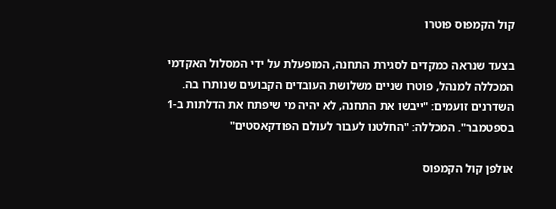קול הקמפוס פוטרו

בצעד שנראה כמקדים לסגירת התחנה, המופעלת על ידי המסלול האקדמי המכללה למנהל, פוטרו שניים משלושת העובדים הקבועים שנותרו בה. השדרנים זועמים: "ייבשו את התחנה, לא יהיה מי שיפתח את הדלתות ב-1 בספטמבר". המכללה: "החלטנו לעבור לעולם הפודקאסטים"

אולפן קול הקמפוס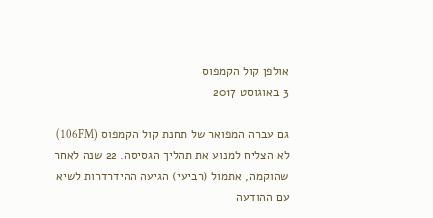אולפן קול הקמפוס
3 באוגוסט 2017

גם עברה המפואר של תחנת קול הקמפוס (106FM) לא הצליח למנוע את תהליך הגסיסה. 22 שנה לאחר שהוקמה, אתמול (רביעי) הגיעה ההידרדרות לשיא עם ההודעה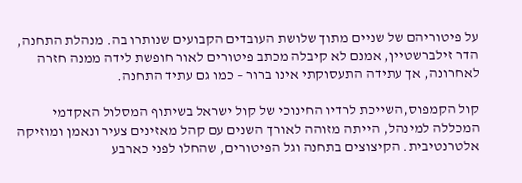על פיטוריהם של שניים מתוך שלושת העובדים הקבועים שנותרו בה. מנהלת התחנה, הדר זילברשטיין, אמנם לא קיבלה מכתב פיטורים לאור חופשת לידה ממנה חזרה לאחרונה, אך עתידה התעסוקתי אינו ברור – כמו גם עתיד התחנה.

קול הקמפוס,השייכת לרדיו החינוכי של קול ישראל בשיתוף המסלול האקדמי המכללה למינהל, הייתה מזוהה לאורך השנים עם קהל מאזינים צעיר ונאמן ומוזיקה אלטרנטיבית. הקיצוצים בתחנה וגל הפיטורים, שהחלו לפני כארבע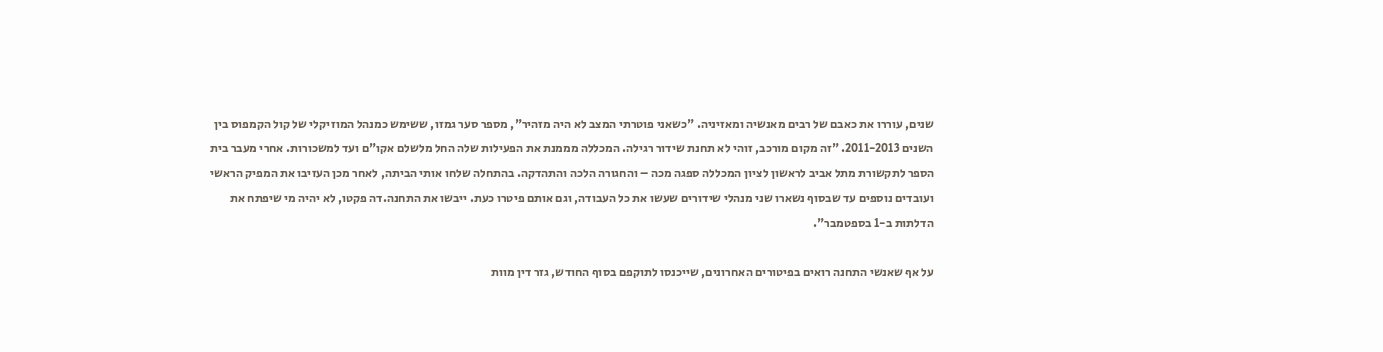שנים, עוררו את כאבם של רבים מאנשיה ומאזיניה. "כשאני פוטרתי המצב לא היה מזהיר", מספר סער גמזו, ששימש כמנהל המוזיקלי של קול הקמפוס בין השנים 2011-2013. "זה מקום מורכב, זוהי לא תחנת שידור רגילה. המכללה מממנת את הפעילות שלה החל מלשלם אקו"ם ועד למשכורות. אחרי מעבר בית הספר לתקשורת מתל אביב לראשון לציון המכללה ספגה מכה – והחגורה הלכה והתהדקה. בהתחלה שלחו אותי הביתה, לאחר מכן העזיבו את המפיק הראשי ועובדים נוספים עד שבסוף נשארו שני מנהלי שידורים שעשו את כל העבודה, וגם אותם פיטרו כעת. ייבשו את התחנה.דה פקטו, לא יהיה מי שיפתח את הדלתות ב-1 בספטמבר".

על אף שאנשי התחנה רואים בפיטורים האחרונים, שייכנסו לתוקפם בסוף החודש, גזר דין מוות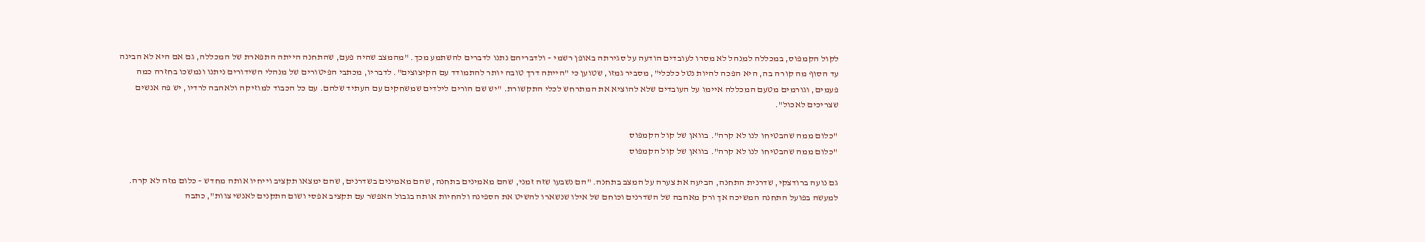לקול הקמפוס, במכללה למנהל לא מסרו לעובדים הודעה על סגירתה באופן רשמי – ולדבריהם נתנו לדברים להשתמע מכך. "מהמצב שהיה פעם, שהתחנה הייתה התפארת של המכללה, גם אם היא לא הבינה עד הסוף מה קורה בה, היא הפכה להיות נטל כלכלי", מסביר גמזו, שטוען כי "הייתה דרך טובה יותר להתמודד עם הקיצוצים". לדבריו, מכתבי הפיטורים של מנהלי השידורים ניתנו ונמשכו בחזרה כמה פעמים, וגורמים מטעם המכללה איימו על העובדים שלא להוציא את המתרחש לכלי התקשורת. "יש שם הורים לילדים שמשחקים עם העתיד שלהם. עם כל הכבוד למוזיקה ולאהבה לרדיו, יש פה אנשים שצריכים לאכול".

"כלום ממה שהבטיחו לנו לא קרה". בוואן של קול הקמפוס
"כלום ממה שהבטיחו לנו לא קרה". בוואן של קול הקמפוס

גם נועה ברודצקי, שדרנית התחנה, הביעה את צערה על המצב בתחנה. "הם נשבעו שזה זמני, שהם מאמינים בתחנה, שהם מאמינים בשדרנים, שהם ימצאו תקציב וייחיו אותה מחדש – כלום מזה לא קרה. למעשה בפועל התחנה המשיכה אך ורק מאהבה של השדרנים וכוחם של אילו שנשארו להשיט את הספינה ולהחיות אותה בגבול האפשר עם תקציב אפסי ושום התקנים לאנשי צוות", כתבה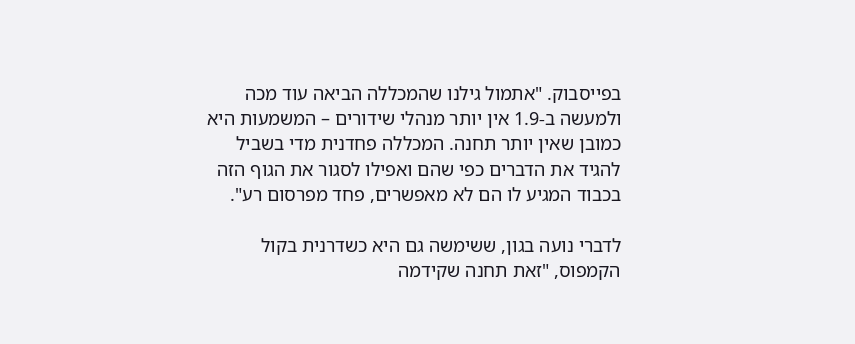בפייסבוק. "אתמול גילנו שהמכללה הביאה עוד מכה ולמעשה ב-1.9 אין יותר מנהלי שידורים – המשמעות היא כמובן שאין יותר תחנה. המכללה פחדנית מדי בשביל להגיד את הדברים כפי שהם ואפילו לסגור את הגוף הזה בכבוד המגיע לו הם לא מאפשרים, פחד מפרסום רע".

לדברי נועה בגון, ששימשה גם היא כשדרנית בקול הקמפוס, "זאת תחנה שקידמה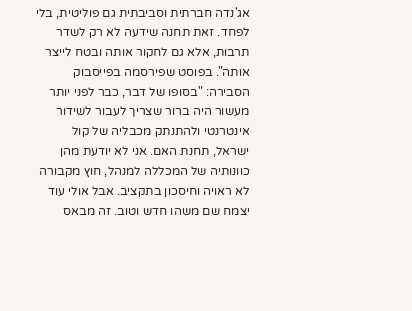אג'נדה חברתית וסביבתית גם פוליטית, בלי לפחד. זאת תחנה שידעה לא רק לשדר תרבות, אלא גם לחקור אותה ובטח לייצר אותה". בפוסט שפירסמה בפייסבוק הסבירה: "בסופו של דבר, כבר לפני יותר מעשור היה ברור שצריך לעבור לשידור אינטרנטי ולהתנתק מכבליה של קול ישראל, תחנת האם. אני לא יודעת מהן כוונותיה של המכללה למנהל, חוץ מקבורה לא ראויה וחיסכון בתקציב. אבל אולי עוד יצמח שם משהו חדש וטוב. זה מבאס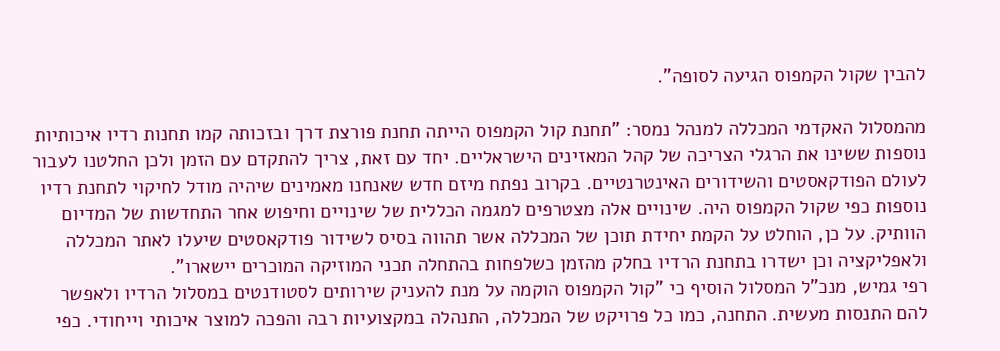להבין שקול הקמפוס הגיעה לסופה".

מהמסלול האקדמי המכללה למנהל נמסר: "תחנת קול הקמפוס הייתה תחנת פורצת דרך ובזכותה קמו תחנות רדיו איכותיות נוספות ששינו את הרגלי הצריכה של קהל המאזינים הישראליים. יחד עם זאת, צריך להתקדם עם הזמן ולכן החלטנו לעבור לעולם הפודקאסטים והשידורים האינטרנטיים. בקרוב נפתח מיזם חדש שאנחנו מאמינים שיהיה מודל לחיקוי לתחנת רדיו נוספות כפי שקול הקמפוס היה. שינויים אלה מצטרפים למגמה הכללית של שינויים וחיפוש אחר התחדשות של המדיום הוותיק. על כן, הוחלט על הקמת יחידת תוכן של המכללה אשר תהווה בסיס לשידור פודקאסטים שיעלו לאתר המכללה ולאפליקציה וכן ישדרו בתחנת הרדיו בחלק מהזמן כשלפחות בהתחלה תכני המוזיקה המוכרים יישארו".
רפי גמיש, מנכ"ל המסלול הוסיף כי "קול הקמפוס הוקמה על מנת להעניק שירותים לסטודנטים במסלול הרדיו ולאפשר להם התנסות מעשית. התחנה, כמו כל פרויקט של המכללה, התנהלה במקצועיות רבה והפכה למוצר איכותי וייחודי. כפי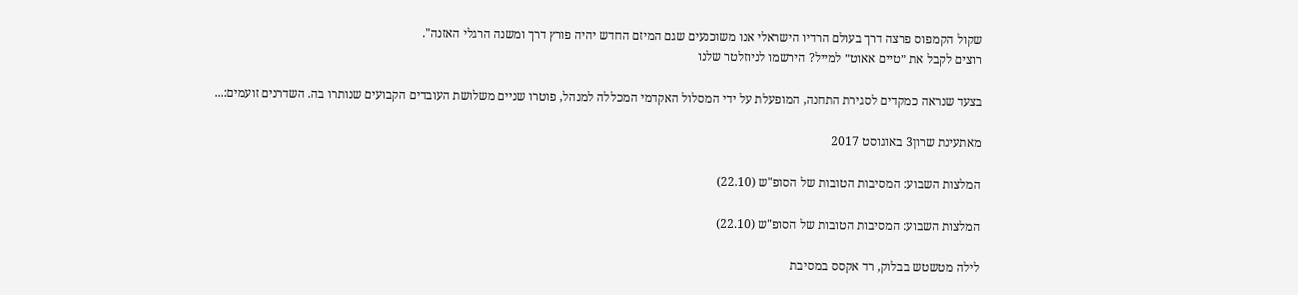שקול הקמפוס פרצה דרך בעולם הרדיו הישראלי אנו משוכנעים שגם המיזם החדש יהיה פורץ דרך ומשנה הרגלי האזנה".
רוצים לקבל את ״טיים אאוט״ למייל? הירשמו לניוזלטר שלנו

בצעד שנראה כמקדים לסגירת התחנה, המופעלת על ידי המסלול האקדמי המכללה למנהל, פוטרו שניים משלושת העובדים הקבועים שנותרו בה. השדרנים זועמים:...

מאתעינת שרון3 באוגוסט 2017

המלצות השבוע: המסיבות הטובות של הסופ"ש (22.10)

המלצות השבוע: המסיבות הטובות של הסופ"ש (22.10)

לילה מטשטש בבלוק, רד אקסס במסיבת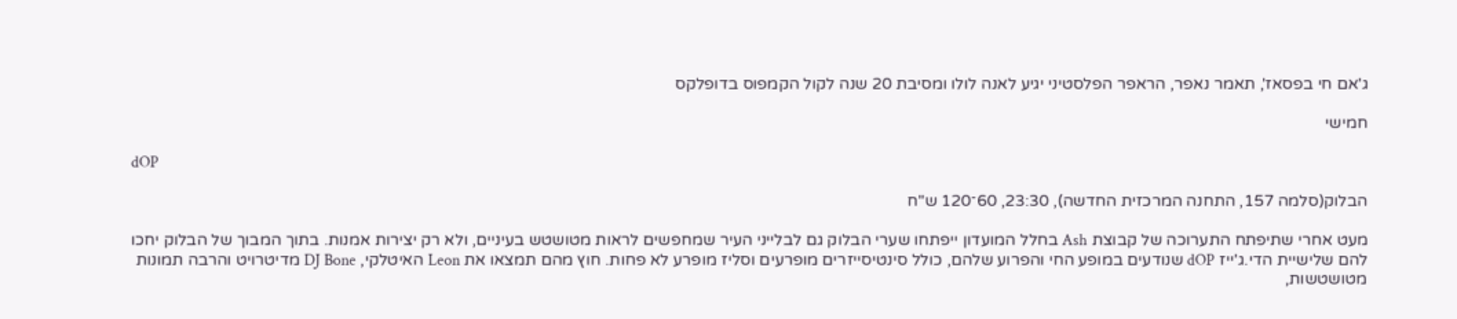ג'אם חי בפסאז', תאמר נאפר, הראפר הפלסטיני יגיע לאנה לולו ומסיבת 20 שנה לקול הקמפוס בדופלקס

חמישי

dOP

הבלוק(סלמה 157, התחנה המרכזית החדשה), 23:30, 60־120 ש"ח

מעט אחרי שתיפתח התערוכה של קבוצת Ash בחלל המועדון ייפתחו שערי הבלוק גם לבלייני העיר שמחפשים לראות מטושטש בעיניים, ולא רק יצירות אמנות. בתוך המבוך של הבלוק יחכו להם שלישיית הדי.ג'ייז dOP שנודעים במופע החי והפרוע שלהם, כולל סינטיסייזרים מופרעים וסליז מופרע לא פחות. חוץ מהם תמצאו את Leon האיטלקי, DJ Bone מדיטרויט והרבה תמונות מטושטשות,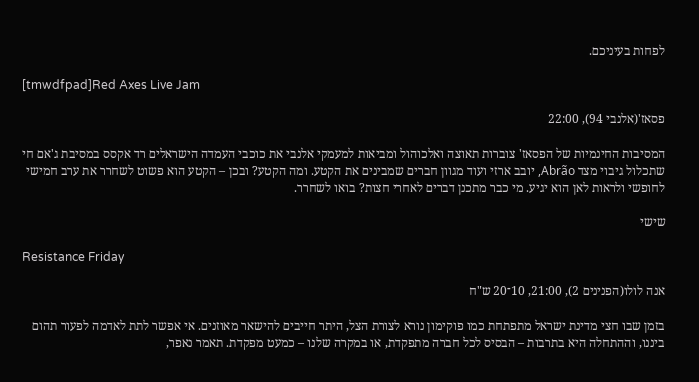לפחות בעיניכם.

[tmwdfpad]Red Axes Live Jam

פסאז'(אלנבי 94), 22:00

המסיבות החינמיות של הפסאז' צוברות תאוצה ואלכוהול ומביאות למעמקי אלנבי את כוכבי העמדה הישראלים רד אקסס במסיבת ג'אם חי שתכלול גיבוי מצד Abrão, יובב ארזי ועוד מגוון חברים שמבינים את הקטע. ומה הקטע? ובכן – הקטע הוא פשוט לשחרר את ערב חמישי לחופשי ולראות לאן הוא יגיע. מי כבר מתכנן דברים לאחרי חצות? בואו לשחרר.

שישי

Resistance Friday

אנה לולו(הפנינים 2), 21:00, 10־20 ש"ח

בזמן שבו חצי מדינת ישראל מתפתחת כמו פוקימון נורא לצורת הצל, היתר חייבים להישאר מאוזנים. אי אפשר לתת לאדמה לפעור תהום ביננו, וההתחלה היא בתרבות – הבסיס לכל חברה מתפקדת, או במקרה שלנו – כמעט מפקדת. תאמר נאפר,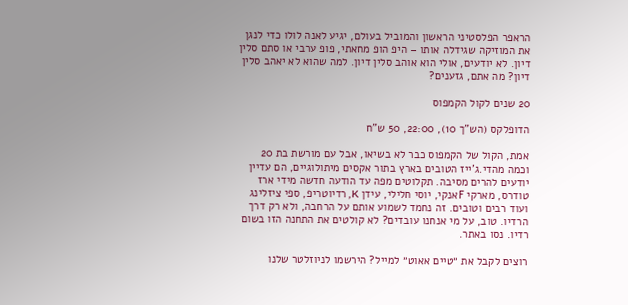הראפר הפלסטיני הראשון והמוביל בעולם, יגיע לאנה לולו כדי לנגן את המוזיקה שגידלה אותו – היפ הופ מחאתי, פופ ערבי או סתם סלין דיון. לא יודעים, אולי הוא אוהב סלין דיון. למה שהוא לא יאהב סלין דיון? מה אתם, גזענים?

20 שנים לקול הקמפוס

הדופלקס (הש"ך 10), 22:00, 50 ש"ח

אמת, הקול של הקמפוס כבר לא בשיאו, אבל עם מורשת בת 20 וכמה מהדי.ג'ייז הטובים בארץ בתור אקסים מיתולוגיים, הם עדיין יודעים להרים מסיבה. תקלוטים מפה עד הודעה חדשה מידי ארז טודרס, מארקי Fאנקי, יוסי חלילי, עידן K, רדיוטריפ, ספי ציזלינג ועוד רבים וטובים. זה נחמד לשמוע אותם על הרחבה, ולא רק דרך הרדיו. טוב, על מי אנחנו עובדים? לא קולטים את התחנה הזו בשום רדיו. נסו באתר.

רוצים לקבל את ״טיים אאוט״ למייל? הירשמו לניוזלטר שלנו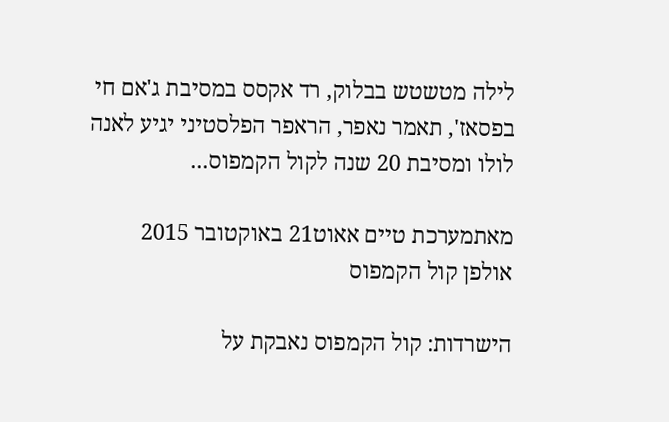לילה מטשטש בבלוק, רד אקסס במסיבת ג'אם חי בפסאז', תאמר נאפר, הראפר הפלסטיני יגיע לאנה לולו ומסיבת 20 שנה לקול הקמפוס...

מאתמערכת טיים אאוט21 באוקטובר 2015
אולפן קול הקמפוס

הישרדות: קול הקמפוס נאבקת על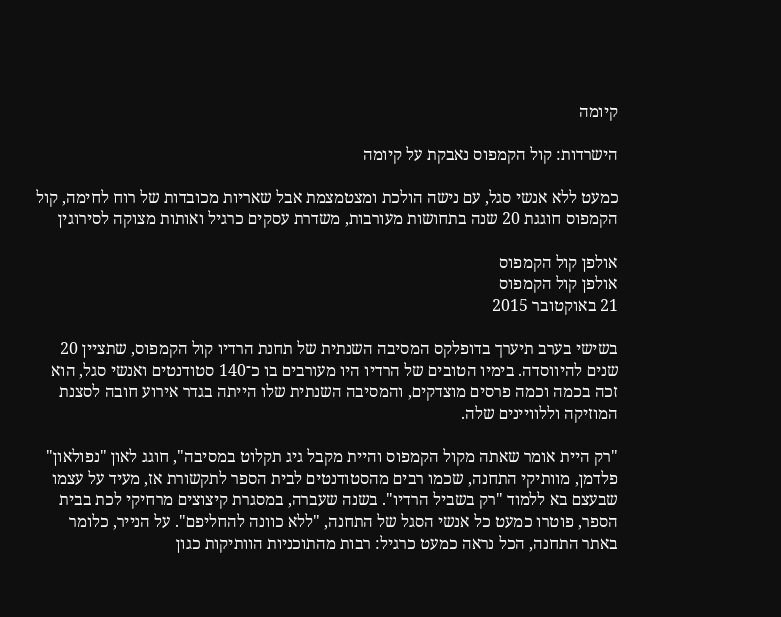קיומה

הישרדות: קול הקמפוס נאבקת על קיומה

כמעט ללא אנשי סגל, עם נישה הולכת ומצטמצמת אבל שאריות מכובדות של רוח לחימה, קול הקמפוס חוגגת 20 שנה בתחושות מעורבות, משדרת עסקים כרגיל ואותות מצוקה לסירוגין

אולפן קול הקמפוס
אולפן קול הקמפוס
21 באוקטובר 2015

בשישי בערב תיערך בדופלקס המסיבה השנתית של תחנת הרדיו קול הקמפוס, שתציין 20 שנים להיווסדה. בימיו הטובים של הרדיו היו מעורבים בו כ־140 סטודנטים ואנשי סגל, הוא זכה בכמה וכמה פרסים מוצדקים, והמסיבה השנתית שלו הייתה בגדר אירוע חובה לסצנת המוזיקה וללוויינים שלה.

"רק היית אומר שאתה מקול הקמפוס והיית מקבל גיג תקלוט במסיבה", חוגג לאון "נפולאון" פלדמן, מוותיקי התחנה, שכמו רבים מהסטודנטים לבית הספר לתקשורת אז, מעיד על עצמו שבעצם בא ללמוד "רק בשביל הרדיו". בשנה שעברה, במסגרת קיצוצים מרחיקי לכת בבית הספר, פוטרו כמעט כל אנשי הסגל של התחנה, "ללא כוונה להחליפם". על הנייר, כלומר באתר התחנה, הכל נראה כמעט כרגיל: רבות מהתוכניות הוותיקות כגון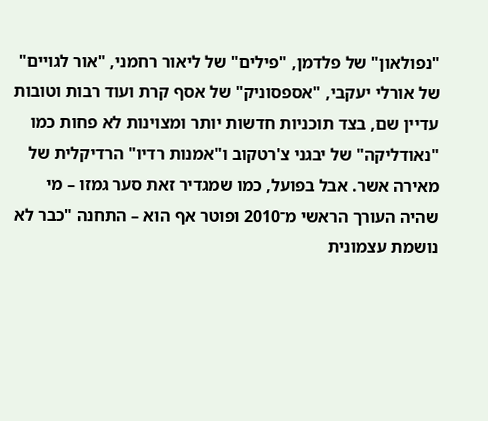"נפולאון" של פלדמן, "פילים" של ליאור רחמני, "אור לגויים" של אורלי יעקבי, "אספסוניק" של אסף קרת ועוד רבות וטובות עדיין שם, בצד תוכניות חדשות יותר ומצוינות לא פחות כמו "נאודליקה" של יבגני צ'רטקוב ו"אמנות רדיו" הרדיקלית של מאירה אשר. אבל בפועל, כמו שמגדיר זאת סער גמזו – מי שהיה העורך הראשי מ־2010 ופוטר אף הוא – התחנה "כבר לא נושמת עצמונית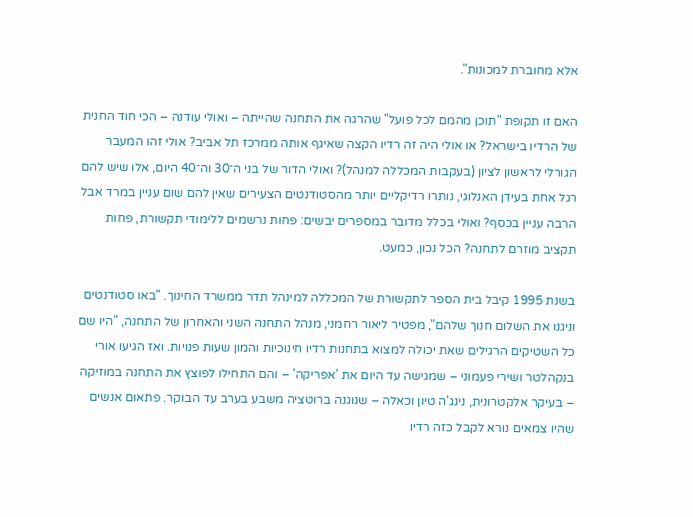אלא מחוברת למכונות".

האם זו תקופת "תוכן מהמם לכל פועל" שהרגה את התחנה שהייתה – ואולי עודנה – הכי חוד החנית של הרדיו בישראל? או אולי היה זה רדיו הקצה שאיגף אותה ממרכז תל אביב? אולי זהו המעבר הגורלי לראשון לציון (בעקבות המכללה למנהל)? ואולי הדור של בני ה־30 וה־40 היום, אלו שיש להם רגל אחת בעידן האנלוגי, נותרו רדיקליים יותר מהסטודנטים הצעירים שאין להם שום עניין במרד אבל הרבה עניין בכסף? ואולי בכלל מדובר במספרים יבשים: פחות נרשמים ללימודי תקשורת, פחות תקציב מוזרם לתחנה? הכל נכון, כמעט.

בשנת 1995 קיבל בית הספר לתקשורת של המכללה למינהל תדר ממשרד החינוך. "באו סטודנטים וניגנו את השלום חנוך שלהם", מפטיר ליאור רחמני, מנהל התחנה השני והאחרון של התחנה, "היו שם כל השטיקים הרגילים שאת יכולה למצוא בתחנות רדיו חינוכיות והמון שעות פנויות. ואז הגיעו אורי בנקהלטר ושירי פעמוני – שמגישה עד היום את 'אפריקה' – והם התחילו לפוצץ את התחנה במוזיקה – בעיקר אלקטרונית, נינג'ה טיון וכאלה – שנוגנה ברוטציה משבע בערב עד הבוקר. פתאום אנשים שהיו צמאים נורא לקבל כזה רדיו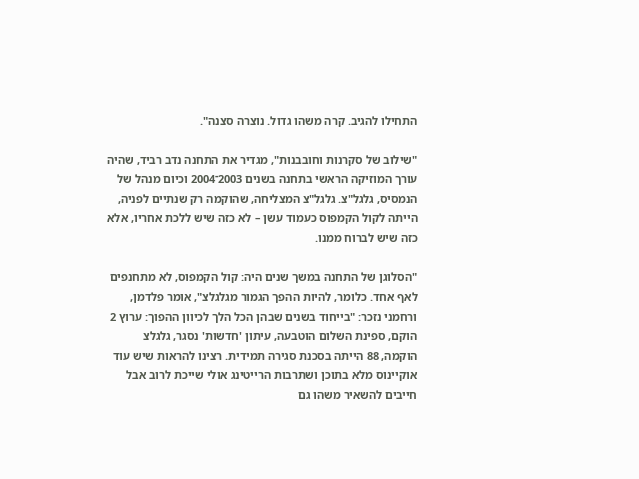התחילו להגיב. קרה משהו גדול. נוצרה סצנה".

"שילוב של סקרנות וחובבנות", מגדיר את התחנה נדב רביד, שהיה עורך המוזיקה הראשי בתחנה בשנים 2003־2004 וכיום מנהל של הנמסיס, גלגל"צ. גלגל"צ המצליחה, שהוקמה רק שנתיים לפניה, הייתה לקול הקמפוס כעמוד עשן – לא כזה שיש ללכת אחריו, אלא כזה שיש לברוח ממנו.

"הסלוגן של התחנה במשך שנים היה: קול הקמפוס, לא מתחנפים לאף אחד. כלומר, להיות ההפך הגמור מגלגלצ", אומר פלדמן, ורחמני נזכר: "בייחוד בשנים שבהן הכל הלך לכיוון ההפוך: ערוץ 2 הוקם, ספינת השלום הוטבעה, עיתון 'חדשות' נסגר, גלגלצ הוקמה, 88 הייתה בסכנת סגירה תמידית. רצינו להראות שיש עוד אוקיינוס מלא בתוכן ושתרבות הרייטינג אולי שייכת לרוב אבל חייבים להשאיר משהו גם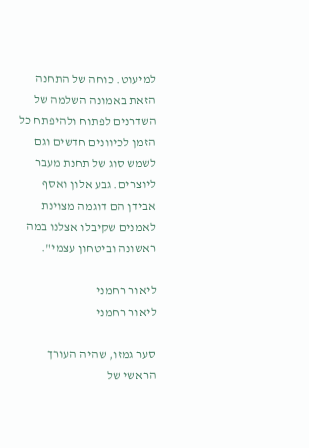למיעוט. כוחה של התחנה הזאת באמונה השלמה של השדרנים לפתוח ולהיפתח כל הזמן לכיוונים חדשים וגם לשמש סוג של תחנת מעבר ליוצרים. גבע אלון ואסף אבידן הם דוגמה מצוינת לאמנים שקיבלו אצלנו במה ראשונה וביטחון עצמי".

ליאור רחמני
ליאור רחמני

סער גמזו, שהיה העורך הראשי של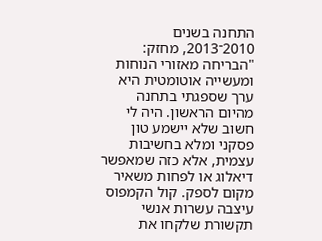התחנה בשנים 2010־2013, מחזק: "הבריחה מאזורי הנוחות ומעשייה אוטומטית היא ערך שספגתי בתחנה מהיום הראשון. היה לי חשוב שלא יישמע טון פסקני ומלא בחשיבות עצמית, אלא כזה שמאפשר דיאלוג או לפחות משאיר מקום לספק. קול הקמפוס עיצבה עשרות אנשי תקשורת שלקחו את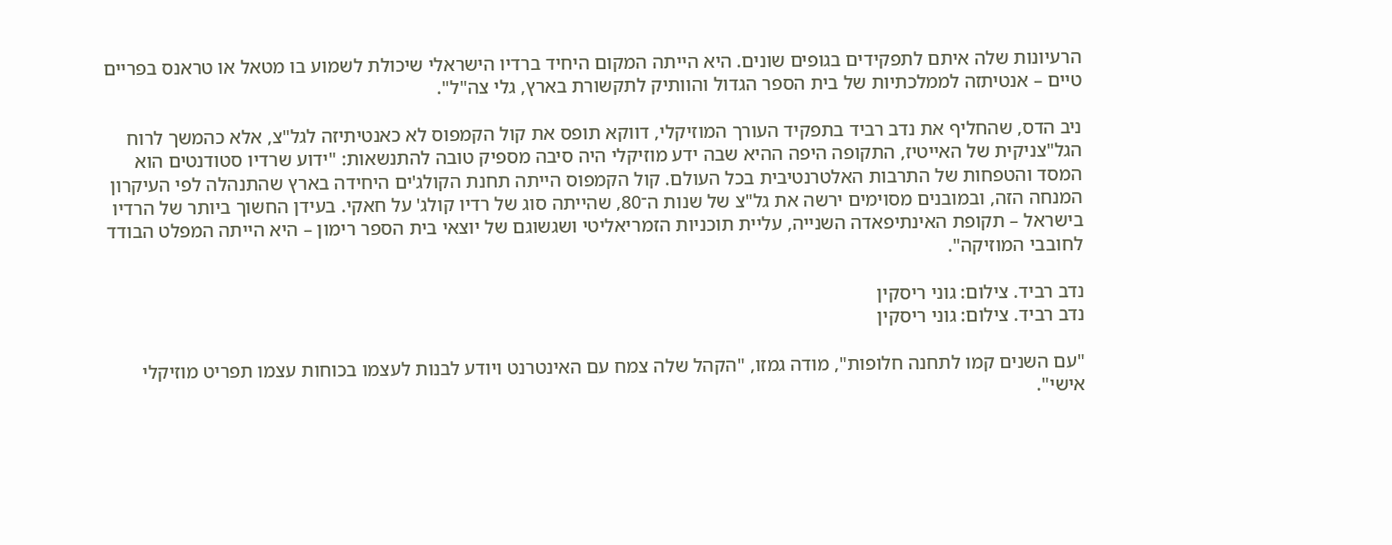הרעיונות שלה איתם לתפקידים בגופים שונים. היא הייתה המקום היחיד ברדיו הישראלי שיכולת לשמוע בו מטאל או טראנס בפריים טיים – אנטיתזה לממלכתיות של בית הספר הגדול והוותיק לתקשורת בארץ, גלי צה"ל".

ניב הדס, שהחליף את נדב רביד בתפקיד העורך המוזיקלי, דווקא תופס את קול הקמפוס לא כאנטיתיזה לגל"צ, אלא כהמשך לרוח הגל"צניקית של האייטיז, התקופה היפה ההיא שבה ידע מוזיקלי היה סיבה מספיק טובה להתנשאות: "ידוע שרדיו סטודנטים הוא המסד והטפחות של התרבות האלטרנטיבית בכל העולם. קול הקמפוס הייתה תחנת הקולג'ים היחידה בארץ שהתנהלה לפי העיקרון המנחה הזה, ובמובנים מסוימים ירשה את גל"צ של שנות ה־80, שהייתה סוג של רדיו קולג' על חאקי. בעידן החשוך ביותר של הרדיו בישראל – תקופת האינתיפאדה השנייה, עליית תוכניות הזמריאליטי ושגשוגם של יוצאי בית הספר רימון – היא הייתה המפלט הבודד לחובבי המוזיקה".

נדב רביד. צילום: גוני ריסקין
נדב רביד. צילום: גוני ריסקין

"עם השנים קמו לתחנה חלופות", מודה גמזו, "הקהל שלה צמח עם האינטרנט ויודע לבנות לעצמו בכוחות עצמו תפריט מוזיקלי אישי".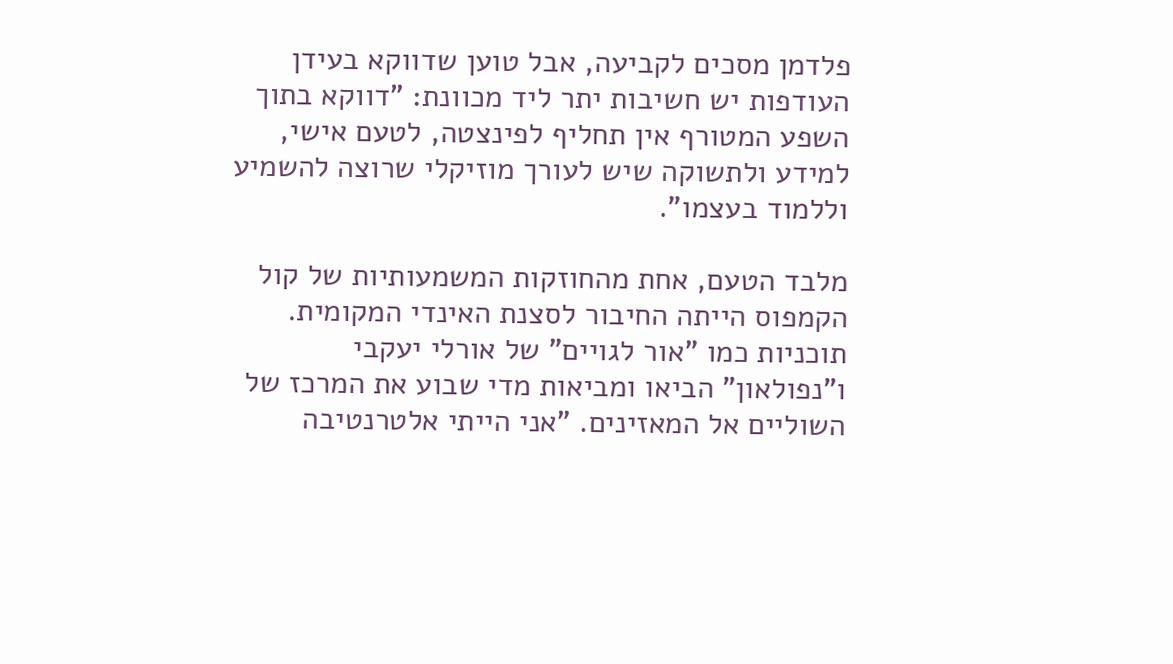פלדמן מסכים לקביעה, אבל טוען שדווקא בעידן העודפות יש חשיבות יתר ליד מכוונת: "דווקא בתוך השפע המטורף אין תחליף לפינצטה, לטעם אישי, למידע ולתשוקה שיש לעורך מוזיקלי שרוצה להשמיע וללמוד בעצמו".

מלבד הטעם, אחת מהחוזקות המשמעותיות של קול הקמפוס הייתה החיבור לסצנת האינדי המקומית. תוכניות כמו "אור לגויים" של אורלי יעקבי ו"נפולאון" הביאו ומביאות מדי שבוע את המרכז של השוליים אל המאזינים. "אני הייתי אלטרנטיבה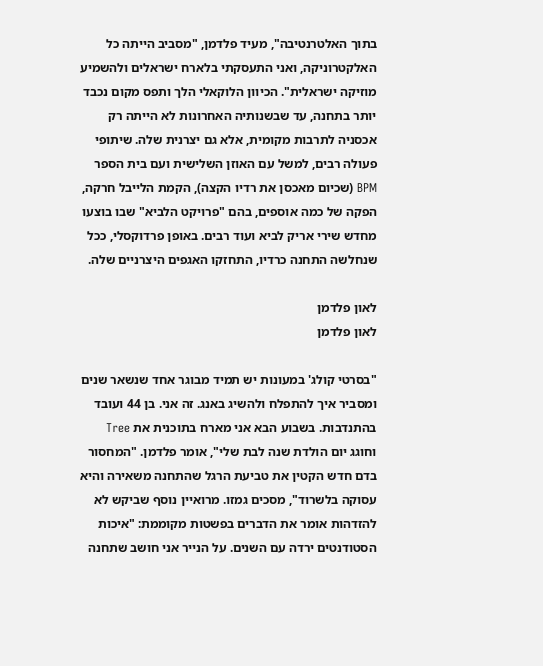בתוך האלטרנטיבה", מעיד פלדמן, "מסביב הייתה כל האלקטרוניקה, ואני התעסקתי בלארח ישראלים ולהשמיע מוזיקה ישראלית". הכיוון הלוקאלי הלך ותפס מקום נכבד יותר בתחנה, עד שבשנותיה האחרונות לא הייתה רק אכסניה לתרבות מקומית, אלא גם יצרנית שלה. שיתופי פעולה רבים, למשל עם האוזן השלישית ועם בית הספר BPM (שכיום מאכסן את רדיו הקצה), הקמת הלייבל חרקה, הפקה של כמה אוספים, בהם "פרויקט הלביא" שבו בוצעו מחדש שירי אריק לביא ועוד רבים. באופן פרדוקסלי, ככל שנחלשה התחנה כרדיו, התחזקו האגפים היצרניים שלה.

לאון פלדמן
לאון פלדמן

"בסרטי קולג' במעונות יש תמיד מבוגר אחד שנשאר שנים ומסביר איך להתפלח ולהשיג באנג. זה אני. בן 44 ועובד בהתנדבות. בשבוע הבא אני מארח בתוכנית את Tree וחוגג יום הולדת שנה לבת שלי", אומר פלדמן. "המחסור בדם חדש הקטין את טביעת הרגל שהתחנה משאירה והיא עסוקה בלשרוד", מסכים גמזו. מרואיין נוסף שביקש לא להזדהות אומר את הדברים בפשטות מקוממת: "איכות הסטודנטים ירדה עם השנים. על הנייר אני חושב שתחנה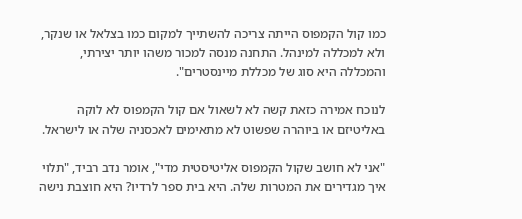כמו קול הקמפוס הייתה צריכה להשתייך למקום כמו בצלאל או שנקר, ולא למכללה למינהל. התחנה מנסה למכור משהו יותר יצירתי, והמכללה היא סוג של מכללת מיינסטרים".

לנוכח אמירה כזאת קשה לא לשאול אם קול הקמפוס לא לוקה באליטיזם או ביוהרה שפשוט לא מתאימים לאכסניה שלה או לישראל.

"אני לא חושב שקול הקמפוס אליטיסטית מדי", אומר נדב רביד, "תלוי איך מגדירים את המטרות שלה. היא בית ספר לרדיו? היא חוצבת נישה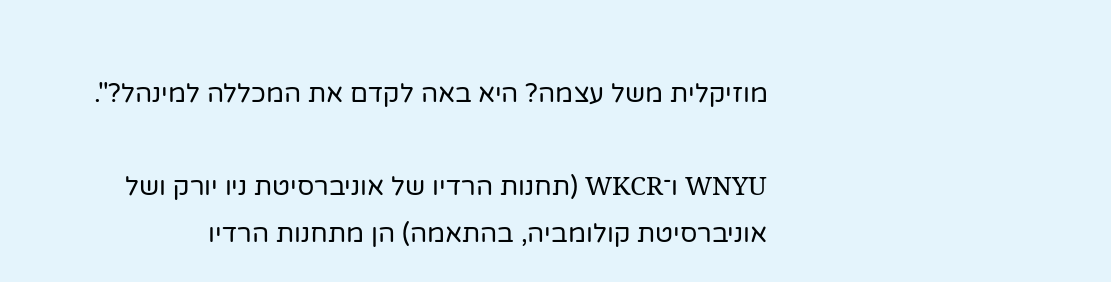מוזיקלית משל עצמה? היא באה לקדם את המכללה למינהל?".

WNYU ו־WKCR (תחנות הרדיו של אוניברסיטת ניו יורק ושל אוניברסיטת קולומביה, בהתאמה) הן מתחנות הרדיו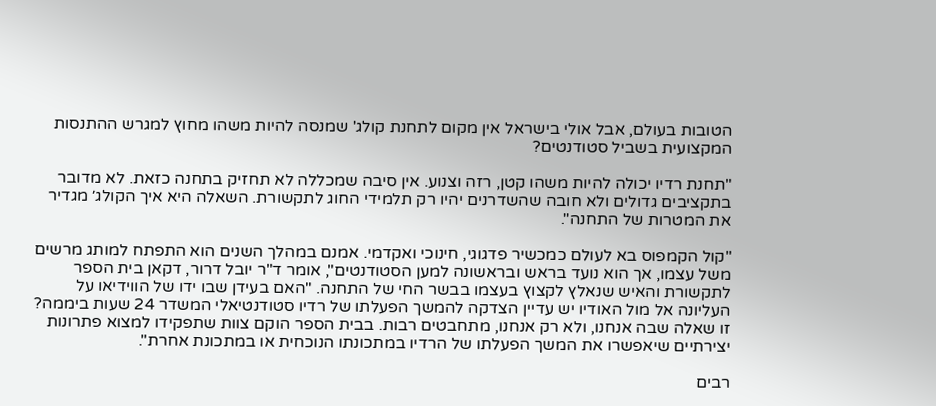הטובות בעולם, אבל אולי בישראל אין מקום לתחנת קולג' שמנסה להיות משהו מחוץ למגרש ההתנסות המקצועית בשביל סטודנטים?

"תחנת רדיו יכולה להיות משהו קטן, רזה וצנוע. אין סיבה שמכללה לא תחזיק בתחנה כזאת. לא מדובר בתקציבים גדולים ולא חובה שהשדרנים יהיו רק תלמידי החוג לתקשורת. השאלה היא איך הקולג׳ מגדיר את המטרות של התחנה".

"קול הקמפוס בא לעולם כמכשיר פדגוגי, חינוכי ואקדמי. אמנם במהלך השנים הוא התפתח למותג מרשים משל עצמו, אך הוא נועד בראש ובראשונה למען הסטודנטים", אומר ד"ר יובל דרור, דקאן בית הספר לתקשורת והאיש שנאלץ לקצוץ בעצמו בבשר החי של התחנה. "האם בעידן שבו ידו של הווידיאו על העליונה אל מול האודיו יש עדיין הצדקה להמשך הפעלתו של רדיו סטודנטיאלי המשדר 24 שעות ביממה? זו שאלה שבה אנחנו, ולא רק אנחנו, מתחבטים רבות. בבית הספר הוקם צוות שתפקידו למצוא פתרונות יצירתיים שיאפשרו את המשך הפעלתו של הרדיו במתכונתו הנוכחית או במתכונת אחרת".

רבים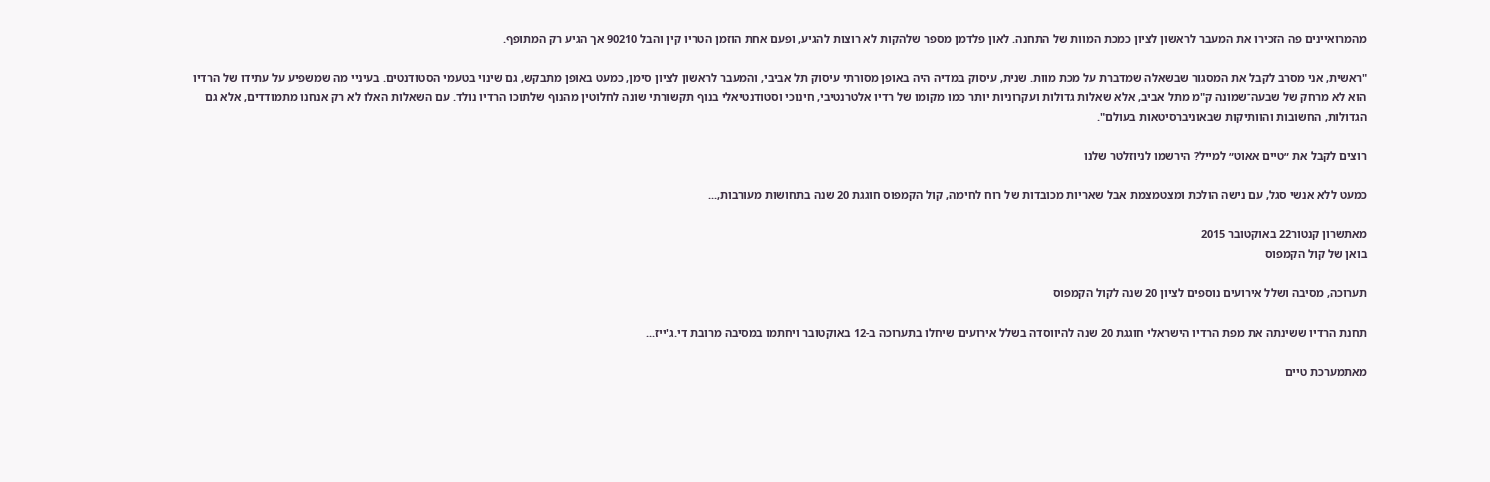מהמרואיינים פה הזכירו את המעבר לראשון לציון כמכת המוות של התחנה. לאון פלדמן מספר שלהקות לא רוצות להגיע, ופעם אחת הוזמן הטריו קין והבל 90210 אך הגיע רק המתופף.

"ראשית, אני מסרב לקבל את המסגור שבשאלה שמדברת על מכת מוות. שנית, עיסוק במדיה היה באופן מסורתי עיסוק תל אביבי, והמעבר לראשון לציון סימן, כמעט באופן מתבקש, גם שינוי בטעמי הסטודנטים. בעיניי מה שמשפיע על עתידו של הרדיו הוא לא מרחק של שבעה־שמונה ק"מ מתל אביב, אלא שאלות גדולות ועקרוניות יותר כמו מקומו של רדיו אלטרנטיבי, חינוכי וסטודנטיאלי בנוף תקשורתי שונה לחלוטין מהנוף שלתוכו הרדיו נולד. עם השאלות האלו לא רק אנחנו מתמודדים, אלא גם הגדולות, החשובות והוותיקות שבאוניברסיטאות בעולם".

רוצים לקבל את ״טיים אאוט״ למייל? הירשמו לניוזלטר שלנו

כמעט ללא אנשי סגל, עם נישה הולכת ומצטמצמת אבל שאריות מכובדות של רוח לחימה, קול הקמפוס חוגגת 20 שנה בתחושות מעורבות,...

מאתשרון קנטור22 באוקטובר 2015
בואן של קול הקמפוס

תערוכה, מסיבה ושלל אירועים נוספים לציון 20 שנה לקול הקמפוס

תחנת הרדיו ששינתה את מפת הרדיו הישראלי חוגגת 20 שנה להיווסדה בשלל אירועים שיחלו בתערוכה ב-12 באוקטובר ויחתמו במסיבה מרובת די.ג'ייז...

מאתמערכת טיים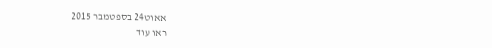אאוט24 בספטמבר 2015
ראו עוד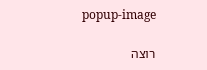popup-image

רוצה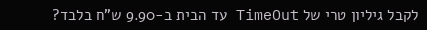לקבל גיליון טרי של TimeOut עד הבית ב-9.90 ש"ח בלבד?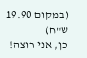(במקום 19.90 ש"ח)
כן, אני רוצה!